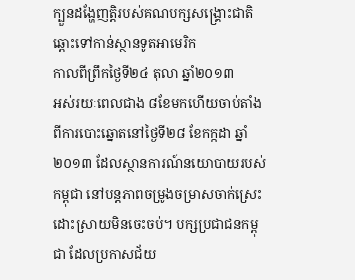ក្បួនដង្ហែញត្តិរបស់គណបក្សសង្គ្រោះជាតិ ឆ្ពោះទៅកាន់ស្ថានទូតអាមេរិក
កាលពីព្រឹកថ្ងៃទី២៤ តុលា ឆ្នាំ២០១៣
អស់រយៈពេលជាង ៨ខែមកហើយចាប់តាំងពីការបោះឆ្នោតនៅថ្ងៃទី២៨ ខែកក្កដា ឆ្នាំ២០១៣ ដែលស្ថានការណ៍នយោបាយរបស់កម្ពុជា នៅបន្តភាពចម្រូងចម្រាសចាក់ស្រេះដោះស្រាយមិនចេះចប់។ បក្សប្រជាជនកម្ពុជា ដែលប្រកាសជ័យ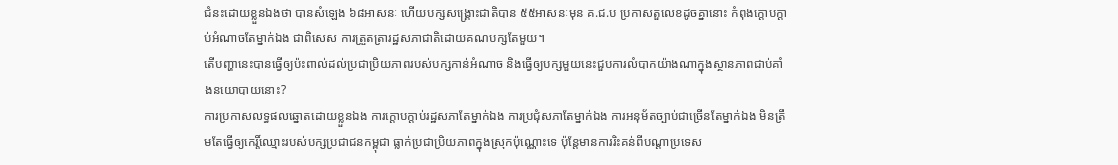ជំនះដោយខ្លួនឯងថា បានសំឡេង ៦៨អាសនៈ ហើយបក្សសង្គ្រោះជាតិបាន ៥៥អាសនៈមុន គ.ជ.ប ប្រកាសតួលេខដូចគ្នានោះ កំពុងក្ដោបក្ដាប់អំណាចតែម្នាក់ឯង ជាពិសេស ការត្រួតត្រារដ្ឋសភាជាតិដោយគណបក្សតែមួយ។
តើបញ្ហានេះបានធ្វើឲ្យប៉ះពាល់ដល់ប្រជាប្រិយភាពរបស់បក្សកាន់អំណាច និងធ្វើឲ្យបក្សមួយនេះជួបការលំបាកយ៉ាងណាក្នុងស្ថានភាពជាប់គាំងនយោបាយនោះ?
ការប្រកាសលទ្ធផលឆ្នោតដោយខ្លួនឯង ការក្ដោបក្ដាប់រដ្ឋសភាតែម្នាក់ឯង ការប្រជុំសភាតែម្នាក់ឯង ការអនុម័តច្បាប់ជាច្រើនតែម្នាក់ឯង មិនត្រឹមតែធ្វើឲ្យកេរ្តិ៍ឈ្មោះរបស់បក្សប្រជាជនកម្ពុជា ធ្លាក់ប្រជាប្រិយភាពក្នុងស្រុកប៉ុណ្ណោះទេ ប៉ុន្តែមានការរិះគន់ពីបណ្ដាប្រទេស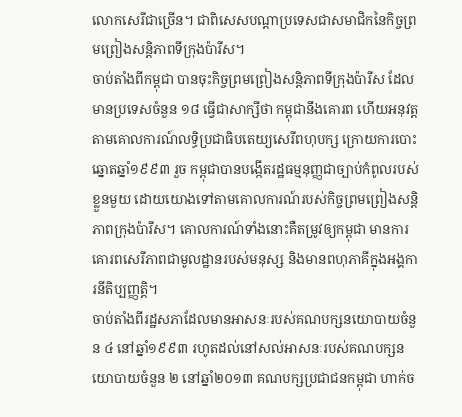លោកសេរីជាច្រើន។ ជាពិសេសបណ្ដាប្រទេសជាសមាជិកនៃកិច្ចព្រមព្រៀងសន្តិភាពទីក្រុងប៉ារីស។
ចាប់តាំងពីកម្ពុជា បានចុះកិច្ចព្រមព្រៀងសន្តិភាពទីក្រុងប៉ារីស ដែលមានប្រទេសចំនួន ១៨ ធ្វើជាសាក្សីថា កម្ពុជានឹងគោរព ហើយអនុវត្តតាមគោលការណ៍លទ្ធិប្រជាធិបតេយ្យសេរីពហុបក្ស ក្រោយការបោះឆ្នោតឆ្នាំ១៩៩៣ រួច កម្ពុជាបានបង្កើតរដ្ឋធម្មនុញ្ញជាច្បាប់កំពូលរបស់ខ្លួនមួយ ដោយយោងទៅតាមគោលការណ៍របស់កិច្ចព្រមព្រៀងសន្តិភាពក្រុងប៉ារីស។ គោលការណ៍ទាំងនោះគឺតម្រូវឲ្យកម្ពុជា មានការគោរពសេរីភាពជាមូលដ្ឋានរបស់មនុស្ស និងមានពហុភាគីក្នុងអង្គការនីតិប្បញ្ញត្តិ។
ចាប់តាំងពីរដ្ឋសភាដែលមានអាសនៈរបស់គណបក្សនយោបាយចំនួន ៤ នៅឆ្នាំ១៩៩៣ រហូតដល់នៅសល់អាសនៈរបស់គណបក្សនយោបាយចំនួន ២ នៅឆ្នាំ២០១៣ គណបក្សប្រជាជនកម្ពុជា ហាក់ច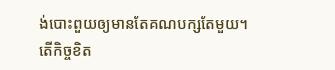ង់បោះពួយឲ្យមានតែគណបក្សតែមួយ។
តើកិច្ចខិត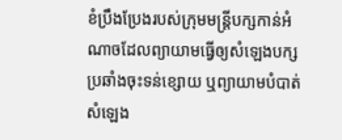ខំប្រឹងប្រែងរបស់ក្រុមមន្ត្រីបក្សកាន់អំណាចដែលព្យាយាមធ្វើឲ្យសំឡេងបក្សប្រឆាំងចុះទន់ខ្សោយ ឬព្យាយាមបំបាត់សំឡេង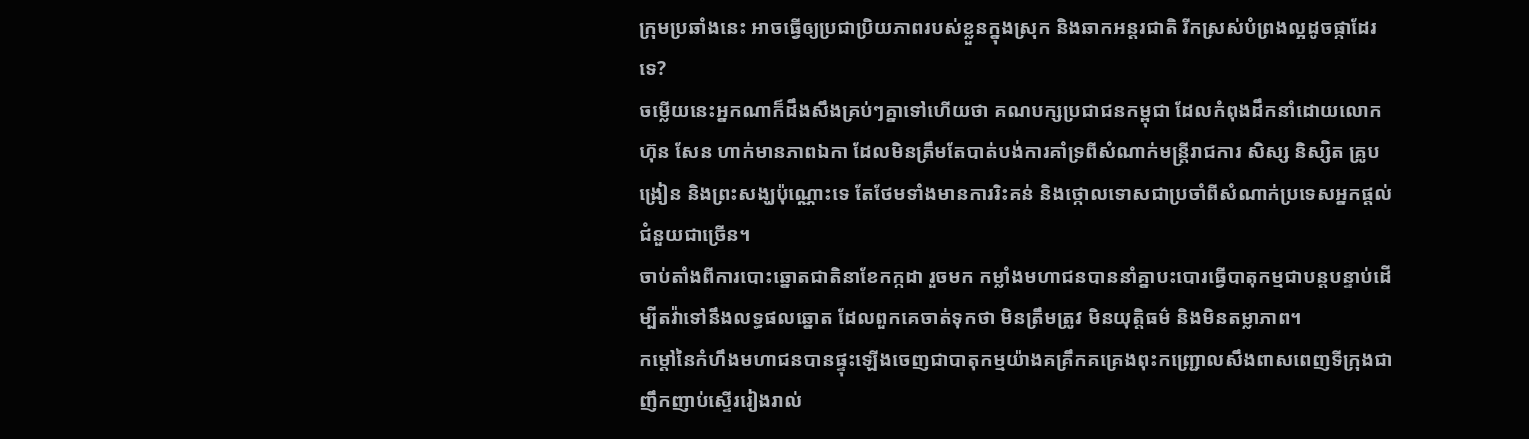ក្រុមប្រឆាំងនេះ អាចធ្វើឲ្យប្រជាប្រិយភាពរបស់ខ្លួនក្នុងស្រុក និងឆាកអន្តរជាតិ រីកស្រស់បំព្រងល្អដូចផ្កាដែរទេ?
ចម្លើយនេះអ្នកណាក៏ដឹងសឹងគ្រប់ៗគ្នាទៅហើយថា គណបក្សប្រជាជនកម្ពុជា ដែលកំពុងដឹកនាំដោយលោក ហ៊ុន សែន ហាក់មានភាពឯកា ដែលមិនត្រឹមតែបាត់បង់ការគាំទ្រពីសំណាក់មន្ត្រីរាជការ សិស្ស និស្សិត គ្រូបង្រៀន និងព្រះសង្ឃប៉ុណ្ណោះទេ តែថែមទាំងមានការរិះគន់ និងថ្កោលទោសជាប្រចាំពីសំណាក់ប្រទេសអ្នកផ្ដល់ជំនួយជាច្រើន។
ចាប់តាំងពីការបោះឆ្នោតជាតិនាខែកក្កដា រួចមក កម្លាំងមហាជនបាននាំគ្នាបះបោរធ្វើបាតុកម្មជាបន្តបន្ទាប់ដើម្បីតវ៉ាទៅនឹងលទ្ធផលឆ្នោត ដែលពួកគេចាត់ទុកថា មិនត្រឹមត្រូវ មិនយុត្តិធម៌ និងមិនតម្លាភាព។
កម្ដៅនៃកំហឹងមហាជនបានផ្ទុះឡើងចេញជាបាតុកម្មយ៉ាងគគ្រឹកគគ្រេងពុះកញ្ជ្រោលសឹងពាសពេញទីក្រុងជាញឹកញាប់ស្ទើររៀងរាល់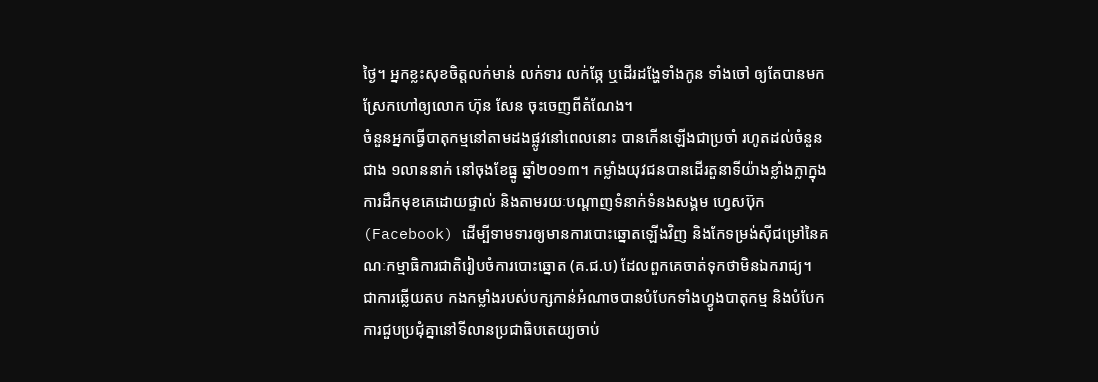ថ្ងៃ។ អ្នកខ្លះសុខចិត្តលក់មាន់ លក់ទារ លក់ឆ្កែ ឬដើរដង្ហែទាំងកូន ទាំងចៅ ឲ្យតែបានមកស្រែកហៅឲ្យលោក ហ៊ុន សែន ចុះចេញពីតំណែង។
ចំនួនអ្នកធ្វើបាតុកម្មនៅតាមដងផ្លូវនៅពេលនោះ បានកើនឡើងជាប្រចាំ រហូតដល់ចំនួនជាង ១លាននាក់ នៅចុងខែធ្នូ ឆ្នាំ២០១៣។ កម្លាំងយុវជនបានដើរតួនាទីយ៉ាងខ្លាំងក្លាក្នុងការដឹកមុខគេដោយផ្ទាល់ និងតាមរយៈបណ្ដាញទំនាក់ទំនងសង្គម ហ្វេសប៊ុក (Facebook) ដើម្បីទាមទារឲ្យមានការបោះឆ្នោតឡើងវិញ និងកែទម្រង់ស៊ីជម្រៅនៃគណៈកម្មាធិការជាតិរៀបចំការបោះឆ្នោត (គ.ជ.ប) ដែលពួកគេចាត់ទុកថាមិនឯករាជ្យ។
ជាការឆ្លើយតប កងកម្លាំងរបស់បក្សកាន់អំណាចបានបំបែកទាំងហ្វូងបាតុកម្ម និងបំបែកការជួបប្រជុំគ្នានៅទីលានប្រជាធិបតេយ្យចាប់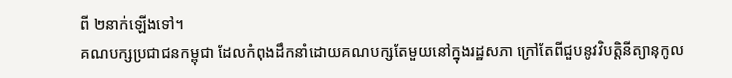ពី ២នាក់ឡើងទៅ។
គណបក្សប្រជាជនកម្ពុជា ដែលកំពុងដឹកនាំដោយគណបក្សតែមួយនៅក្នុងរដ្ឋសភា ក្រៅតែពីជួបនូវវិបត្តិនីត្យានុកូល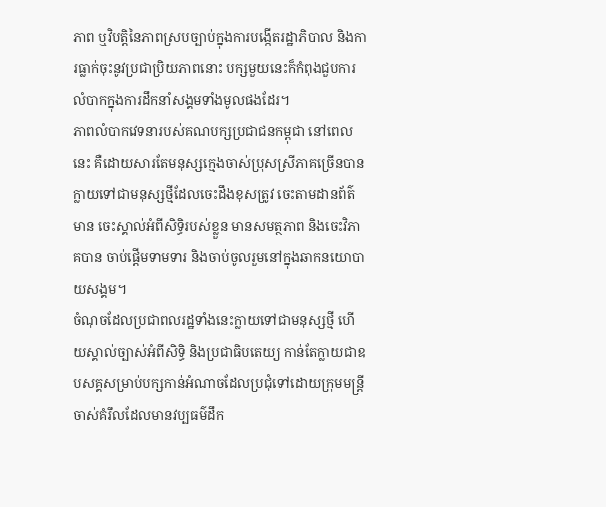ភាព ឬវិបត្តិនៃភាពស្របច្បាប់ក្នុងការបង្កើតរដ្ឋាភិបាល និងការធ្លាក់ចុះនូវប្រជាប្រិយភាពនោះ បក្សមួយនេះក៏កំពុងជួបការលំបាកក្នុងការដឹកនាំសង្គមទាំងមូលផងដែរ។
ភាពលំបាកវេទនារបស់គណបក្សប្រជាជនកម្ពុជា នៅពេលនេះ គឺដោយសារតែមនុស្សក្មេងចាស់ប្រុសស្រីភាគច្រើនបានក្លាយទៅជាមនុស្សថ្មីដែលចេះដឹងខុសត្រូវ ចេះតាមដានព័ត៌មាន ចេះស្គាល់អំពីសិទ្ធិរបស់ខ្លួន មានសមត្ថភាព និងចេះវិភាគបាន ចាប់ផ្ដើមទាមទារ និងចាប់ចូលរួមនៅក្នុងឆាកនយោបាយសង្គម។
ចំណុចដែលប្រជាពលរដ្ឋទាំងនេះក្លាយទៅជាមនុស្សថ្មី ហើយស្គាល់ច្បាស់អំពីសិទ្ធិ និងប្រជាធិបតេយ្យ កាន់តែក្លាយជាឧបសគ្គសម្រាប់បក្សកាន់អំណាចដែលប្រជុំទៅដោយក្រុមមន្ត្រីចាស់គំរឹលដែលមានវប្បធម៌ដឹក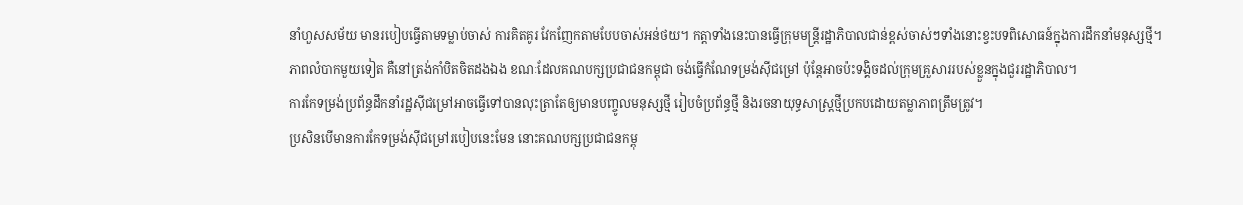នាំហួសសម័យ មានរបៀបធ្វើតាមទម្លាប់ចាស់ ការគិតគូរ វែកញែកតាមបែបចាស់អន់ថយ។ កត្តាទាំងនេះបានធ្វើក្រុមមន្ត្រីរដ្ឋាភិបាលជាន់ខ្ពស់ចាស់ៗទាំងនោះខ្វះបទពិសោធន៍ក្នុងការដឹកនាំមនុស្សថ្មី។
ភាពលំបាកមួយទៀត គឺនៅត្រង់កាំបិតចិតដងឯង ខណៈដែលគណបក្សប្រជាជនកម្ពុជា ចង់ធ្វើកំណែទម្រង់ស៊ីជម្រៅ ប៉ុន្តែអាចប៉ះទង្គិចដល់ក្រុមគ្រួសាររបស់ខ្លួនក្នុងជួររដ្ឋាភិបាល។
ការកែទម្រង់ប្រព័ន្ធដឹកនាំរដ្ឋស៊ីជម្រៅអាចធ្វើទៅបានលុះត្រាតែឲ្យមានបញ្ចូលមនុស្សថ្មី រៀបចំប្រព័ន្ធថ្មី និងរចនាយុទ្ធសាស្ត្រថ្មីប្រកបដោយតម្លាភាពត្រឹមត្រូវ។
ប្រសិនបើមានការកែទម្រង់ស៊ីជម្រៅរបៀបនេះមែន នោះគណបក្សប្រជាជនកម្ពុ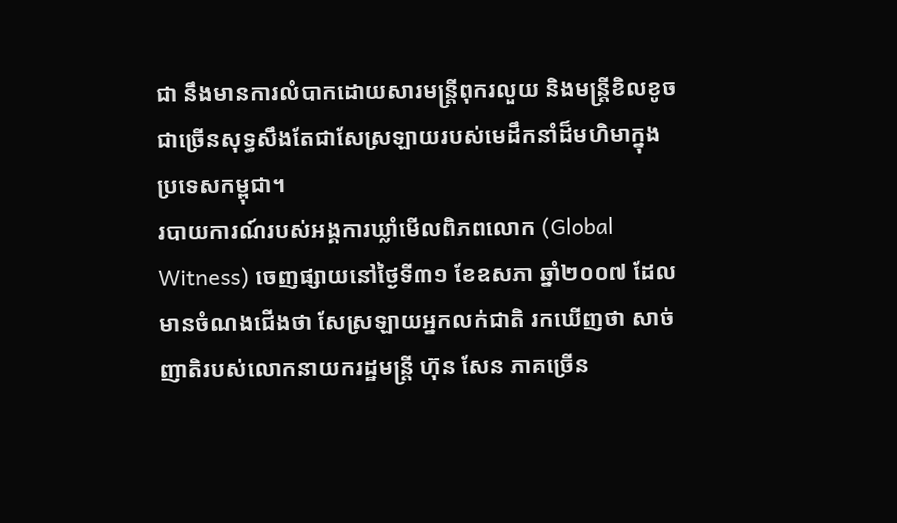ជា នឹងមានការលំបាកដោយសារមន្ត្រីពុករលួយ និងមន្ត្រីខិលខូចជាច្រើនសុទ្ធសឹងតែជាសែស្រឡាយរបស់មេដឹកនាំដ៏មហិមាក្នុងប្រទេសកម្ពុជា។
របាយការណ៍របស់អង្គការឃ្លាំមើលពិភពលោក (Global Witness) ចេញផ្សាយនៅថ្ងៃទី៣១ ខែឧសភា ឆ្នាំ២០០៧ ដែលមានចំណងជើងថា សែស្រឡាយអ្នកលក់ជាតិ រកឃើញថា សាច់ញាតិរបស់លោកនាយករដ្ឋមន្ត្រី ហ៊ុន សែន ភាគច្រើន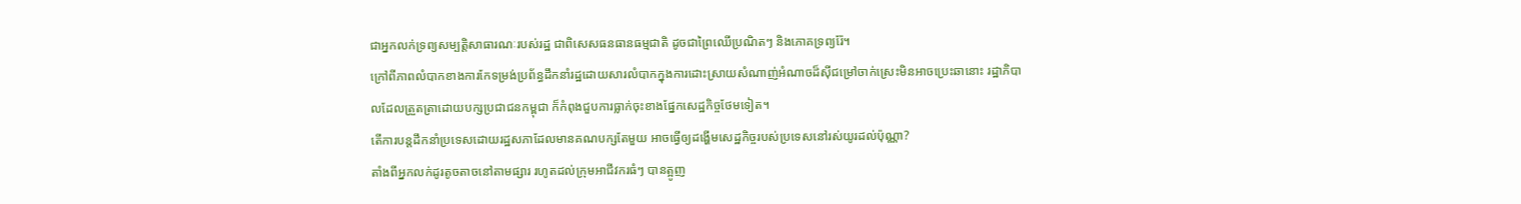ជាអ្នកលក់ទ្រព្យសម្បត្តិសាធារណៈរបស់រដ្ឋ ជាពិសេសធនធានធម្មជាតិ ដូចជាព្រៃឈើប្រណិតៗ និងភោគទ្រព្យរ៉ែ។
ក្រៅពីភាពលំបាកខាងការកែទម្រង់ប្រព័ន្ធដឹកនាំរដ្ឋដោយសារលំបាកក្នុងការដោះស្រាយសំណាញ់អំណាចដ៏ស៊ីជម្រៅចាក់ស្រេះមិនអាចប្រេះឆានោះ រដ្ឋាភិបាលដែលត្រួតត្រាដោយបក្សប្រជាជនកម្ពុជា ក៏កំពុងជួបការធ្លាក់ចុះខាងផ្នែកសេដ្ឋកិច្ចថែមទៀត។
តើការបន្តដឹកនាំប្រទេសដោយរដ្ឋសភាដែលមានគណបក្សតែមួយ អាចធ្វើឲ្យដង្ហើមសេដ្ឋកិច្ចរបស់ប្រទេសនៅរស់យូរដល់ប៉ុណ្ណា?
តាំងពីអ្នកលក់ដូរតូចតាចនៅតាមផ្សារ រហូតដល់ក្រុមអាជីវករធំៗ បានត្អូញ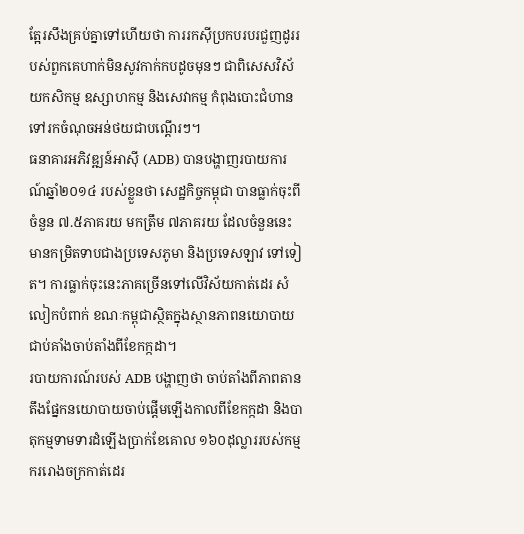ត្អែរសឹងគ្រប់គ្នាទៅហើយថា ការរកស៊ីប្រកបរបរជួញដូររបស់ពួកគេហាក់មិនសូវកាក់កបដូចមុនៗ ជាពិសេសវិស័យកសិកម្ម ឧស្សាហកម្ម និងសេវាកម្ម កំពុងបោះជំហានទៅរកចំណុចអន់ថយជាបណ្តើរៗ។
ធនាគារអភិវឌ្ឍន៍អាស៊ី (ADB) បានបង្ហាញរបាយការណ៍ឆ្នាំ២០១៤ របស់ខ្លួនថា សេដ្ឋកិច្ចកម្ពុជា បានធ្លាក់ចុះពីចំនួន ៧.៥ភាគរយ មកត្រឹម ៧ភាគរយ ដែលចំនួននេះមានកម្រិតទាបជាងប្រទេសភូមា និងប្រទេសឡាវ ទៅទៀត។ ការធ្លាក់ចុះនេះភាគច្រើនទៅលើវិស័យកាត់ដេរ សំលៀកបំពាក់ ខណៈកម្ពុជាស្ថិតក្នុងស្ថានភាពនយោបាយជាប់គាំងចាប់តាំងពីខែកក្កដា។
របាយការណ៍របស់ ADB បង្ហាញថា ចាប់តាំងពីភាពតានតឹងផ្នែកនយោបាយចាប់ផ្តើមឡើងកាលពីខែកក្កដា និងបាតុកម្មទាមទារដំឡើងប្រាក់ខែគោល ១៦០ដុល្លាររបស់កម្មកររោងចក្រកាត់ដេរ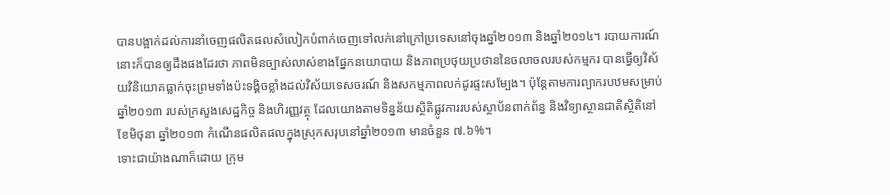បានបង្អាក់ដល់ការនាំចេញផលិតផលសំលៀកបំពាក់ចេញទៅលក់នៅក្រៅប្រទេសនៅចុងឆ្នាំ២០១៣ និងឆ្នាំ២០១៤។ របាយការណ៍នោះក៏បានឲ្យដឹងផងដែរថា ភាពមិនច្បាស់លាស់ខាងផ្នែកនយោបាយ និងភាពប្រថុយប្រថាននៃចលាចលរបស់កម្មករ បានធ្វើឲ្យវិស័យវិនិយោគធ្លាក់ចុះព្រមទាំងប៉ះទង្គិចខ្លាំងដល់វិស័យទេសចរណ៍ និងសកម្មភាពលក់ដូរផ្ទះសម្បែង។ ប៉ុន្តែតាមការព្យាករបឋមសម្រាប់ឆ្នាំ២០១៣ របស់ក្រសួងសេដ្ឋកិច្ច និងហិរញ្ញវត្ថុ ដែលយោងតាមទិន្នន័យស្ថិតិផ្លូវការរបស់ស្ថាប័នពាក់ព័ន្ធ និងវិទ្យាស្ថានជាតិស្ថិតិនៅខែមិថុនា ឆ្នាំ២០១៣ កំណើនផលិតផលក្នុងស្រុកសរុបនៅឆ្នាំ២០១៣ មានចំនួន ៧.៦%។
ទោះជាយ៉ាងណាក៏ដោយ ក្រុម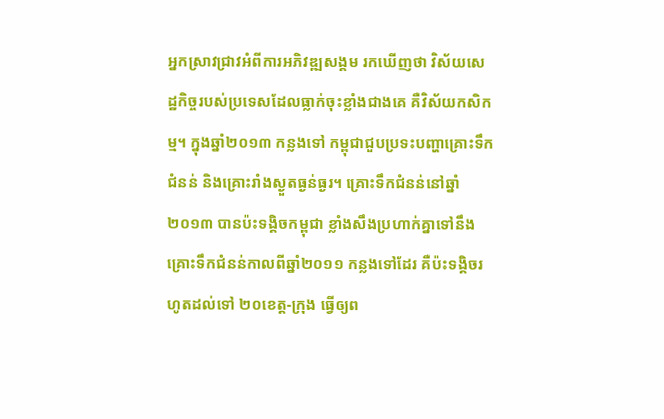អ្នកស្រាវជ្រាវអំពីការអភិវឌ្ឍសង្គម រកឃើញថា វិស័យសេដ្ឋកិច្ចរបស់ប្រទេសដែលធ្លាក់ចុះខ្លាំងជាងគេ គឺវិស័យកសិកម្ម។ ក្នុងឆ្នាំ២០១៣ កន្លងទៅ កម្ពុជាជួបប្រទះបញ្ហាគ្រោះទឹកជំនន់ និងគ្រោះរាំងស្ងួតធ្ងន់ធ្ងរ។ គ្រោះទឹកជំនន់នៅឆ្នាំ២០១៣ បានប៉ះទង្គិចកម្ពុជា ខ្លាំងសឹងប្រហាក់គ្នាទៅនឹងគ្រោះទឹកជំនន់កាលពីឆ្នាំ២០១១ កន្លងទៅដែរ គឺប៉ះទង្គិចរហូតដល់ទៅ ២០ខេត្ត-ក្រុង ធ្វើឲ្យព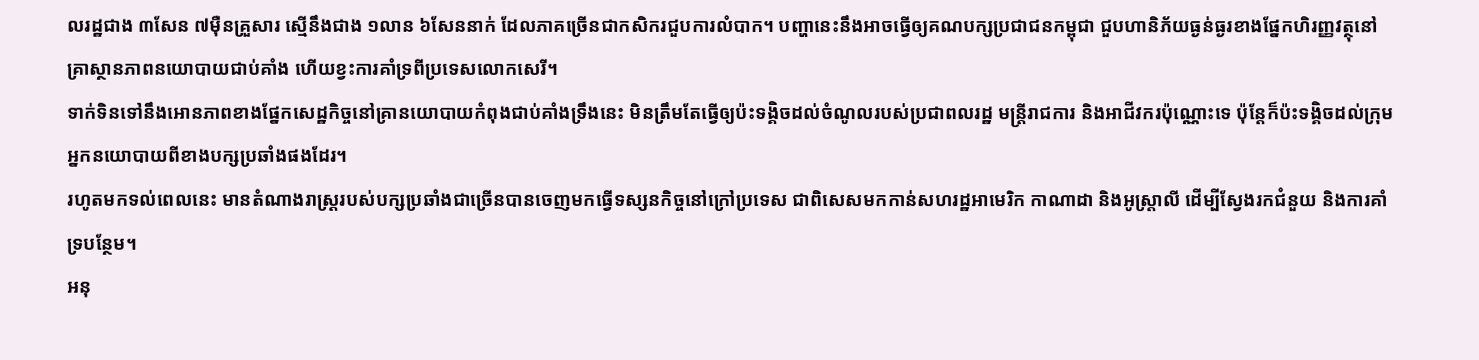លរដ្ឋជាង ៣សែន ៧ម៉ឺនគ្រួសារ ស្មើនឹងជាង ១លាន ៦សែននាក់ ដែលភាគច្រើនជាកសិករជួបការលំបាក។ បញ្ហានេះនឹងអាចធ្វើឲ្យគណបក្សប្រជាជនកម្ពុជា ជួបហានិភ័យធ្ងន់ធ្ងរខាងផ្នែកហិរញ្ញវត្ថុនៅគ្រាស្ថានភាពនយោបាយជាប់គាំង ហើយខ្វះការគាំទ្រពីប្រទេសលោកសេរី។
ទាក់ទិនទៅនឹងអោនភាពខាងផ្នែកសេដ្ឋកិច្ចនៅគ្រានយោបាយកំពុងជាប់គាំងទ្រឹងនេះ មិនត្រឹមតែធ្វើឲ្យប៉ះទង្គិចដល់ចំណូលរបស់ប្រជាពលរដ្ឋ មន្ត្រីរាជការ និងអាជីវករប៉ុណ្ណោះទេ ប៉ុន្តែក៏ប៉ះទង្គិចដល់ក្រុមអ្នកនយោបាយពីខាងបក្សប្រឆាំងផងដែរ។
រហូតមកទល់ពេលនេះ មានតំណាងរាស្ត្ររបស់បក្សប្រឆាំងជាច្រើនបានចេញមកធ្វើទស្សនកិច្ចនៅក្រៅប្រទេស ជាពិសេសមកកាន់សហរដ្ឋអាមេរិក កាណាដា និងអូស្ត្រាលី ដើម្បីស្វែងរកជំនួយ និងការគាំទ្របន្ថែម។
អនុ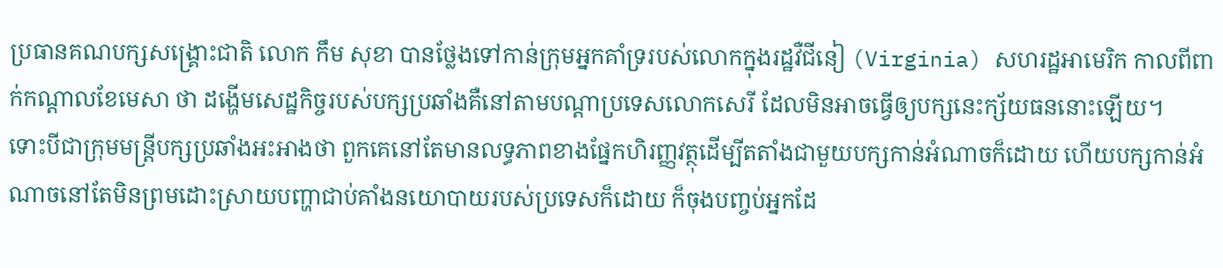ប្រធានគណបក្សសង្គ្រោះជាតិ លោក កឹម សុខា បានថ្លែងទៅកាន់ក្រុមអ្នកគាំទ្ររបស់លោកក្នុងរដ្ឋវឺជីនៀ (Virginia) សហរដ្ឋអាមេរិក កាលពីពាក់កណ្ដាលខែមេសា ថា ដង្ហើមសេដ្ឋកិច្ចរបស់បក្សប្រឆាំងគឺនៅតាមបណ្ដាប្រទេសលោកសេរី ដែលមិនអាចធ្វើឲ្យបក្សនេះក្ស័យធននោះឡើយ។
ទោះបីជាក្រុមមន្ត្រីបក្សប្រឆាំងអះអាងថា ពួកគេនៅតែមានលទ្ធភាពខាងផ្នែកហិរញ្ញវត្ថុដើម្បីតតាំងជាមួយបក្សកាន់អំណាចក៏ដោយ ហើយបក្សកាន់អំណាចនៅតែមិនព្រមដោះស្រាយបញ្ហាជាប់គាំងនយោបាយរបស់ប្រទេសក៏ដោយ ក៏ចុងបញ្ចប់អ្នកដែ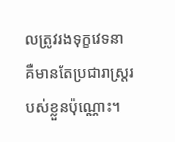លត្រូវរងទុក្ខវេទនា គឺមានតែប្រជារាស្ត្ររបស់ខ្លួនប៉ុណ្ណោះ។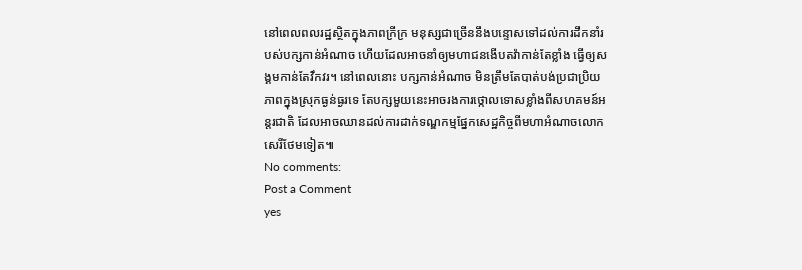នៅពេលពលរដ្ឋស្ថិតក្នុងភាពក្រីក្រ មនុស្សជាច្រើននឹងបន្ទោសទៅដល់ការដឹកនាំរបស់បក្សកាន់អំណាច ហើយដែលអាចនាំឲ្យមហាជនងើបតវ៉ាកាន់តែខ្លាំង ធ្វើឲ្យសង្គមកាន់តែវឹកវរ។ នៅពេលនោះ បក្សកាន់អំណាច មិនត្រឹមតែបាត់បង់ប្រជាប្រិយភាពក្នុងស្រុកធ្ងន់ធ្ងរទេ តែបក្សមួយនេះអាចរងការថ្កោលទោសខ្លាំងពីសហគមន៍អន្តរជាតិ ដែលអាចឈានដល់ការដាក់ទណ្ឌកម្មផ្នែកសេដ្ឋកិច្ចពីមហាអំណាចលោកសេរីថែមទៀត៕
No comments:
Post a Comment
yes